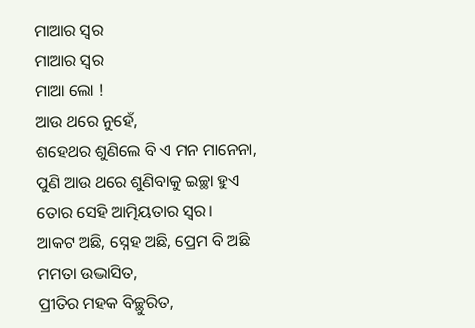ମାଆର ସ୍ବର
ମାଆର ସ୍ବର
ମାଆ ଲୋ !
ଆଉ ଥରେ ନୁହେଁ,
ଶହେଥର ଶୁଣିଲେ ବି ଏ ମନ ମାନେନା,
ପୁଣି ଆଉ ଥରେ ଶୁଣିବାକୁ ଇଚ୍ଛା ହୁଏ
ତୋର ସେହି ଆତ୍ମିୟତାର ସ୍ବର।
ଆକଟ ଅଛି, ସ୍ନେହ ଅଛି, ପ୍ରେମ ବି ଅଛି
ମମତା ଉଦ୍ଭାସିତ,
ପ୍ରୀତିର ମହକ ବିଚ୍ଛୁରିତ,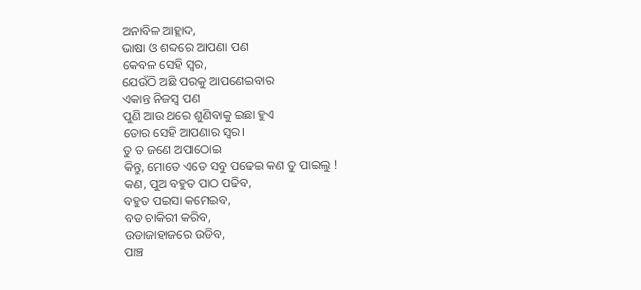ଅନାବିଳ ଆହ୍ଲାଦ,
ଭାଷା ଓ ଶବ୍ଦରେ ଆପଣା ପଣ
କେବଳ ସେହି ସ୍ବର,
ଯେଉଁଠି ଅଛି ପରକୁ ଆପଣେଇବାର
ଏକାନ୍ତ ନିଜସ୍ବ ପଣ
ପୁଣି ଆଉ ଥରେ ଶୁଣିବାକୁ ଇଛା ହୁଏ
ତୋର ସେହି ଆପଣାର ସ୍ବର।
ତୁ ତ ଜଣେ ଅପାଠୋଇ
କିନ୍ତୁ, ମୋତେ ଏତେ ସବୁ ପଢେଇ କଣ ତୁ ପାଇଲୁ !
କଣ, ପୁଅ ବହୁତ ପାଠ ପଢିବ,
ବହୁତ ପଇସା କମେଇବ,
ବଡ ଚାକିରୀ କରିବ,
ଉଡାଜାହାଜରେ ଉଡିବ,
ପାଞ୍ଚ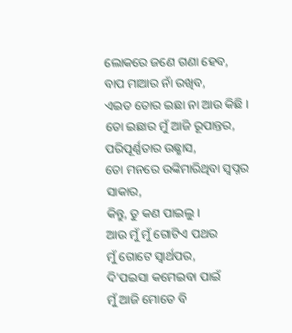ଲୋକରେ ଜଣେ ଗଣା ହେବ,
ବାପ ମାଆର ନାଁ ରଖିବ,
ଏଇତ ତୋର ଇଛା ନା ଆଉ କିଛି ।
ତୋ ଇଛାର ମୁଁ ଆଜି ରୂପାନ୍ତର,
ପରିପୂର୍ଣ୍ଣତାର ଉଛ୍ଛାସ,
ତୋ ମନରେ ଉଙ୍କିମାରିଥିବା ସ୍ବପ୍ନର ସାକାର,
କିନ୍ତୁ, ତୁ କଣ ପାଇଲୁ ।
ଆଉ ମୁଁ ମୁଁ ଗୋଟିଏ ପଥର
ମୁଁ ଗୋଟେ ସ୍ବାର୍ଥପର,
ଦି'ପଇସା କମେଇବା ପାଇଁ
ମୁଁ ଆଜି ମୋତେ ବି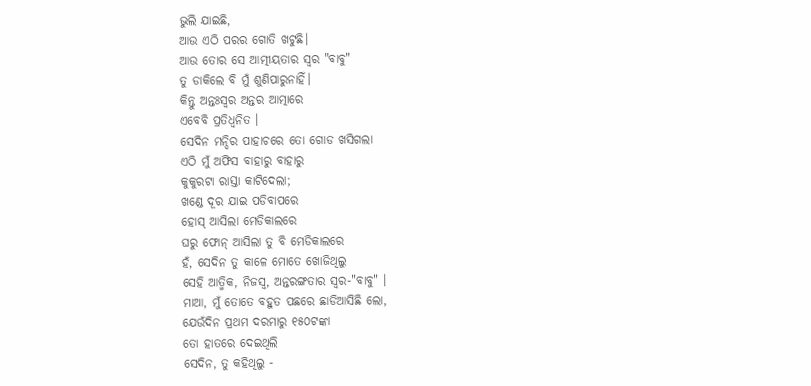ଭୁଲି ଯାଇଛି,
ଆଉ ଏଠି ପରର ଗୋତି ଖଟୁଛି।
ଆଉ ତୋର ସେ ଆତ୍ମୀୟତାର ସ୍ବର "ବାବୁ"
ତୁ ଡାକିଲେ ବି ମୁଁ ଶୁଣିପାରୁନାହିଁ।
କିନ୍ତୁ ଅନ୍ତଃସ୍ୱର ଅନ୍ତର ଆତ୍ମାରେ
ଏବେବି ପ୍ରତିଧ୍ବନିତ ।
ସେଦିନ ମନ୍ଦିର ପାହାଚରେ ତୋ ଗୋଡ ଖସିଗଲା
ଏଠି ମୁଁ ଅଫିସ ବାହାରୁ ବାହାରୁ
କୁକୁରଟା ରାସ୍ତା କାଟିଦେଲା;
ଖଣ୍ଡେ ଦୂର ଯାଇ ପଡିବାପରେ
ହୋସ୍ ଆସିଲା ମେଡିକାଲରେ
ଘରୁ ଫୋନ୍ ଆସିଲା ତୁ ବି ମେଡିକାଲରେ
ହଁ, ସେଦିନ ତୁ କାଳେ ମୋତେ ଖୋଜିଥିଲୁ
ସେହି ଆତ୍ମିକ, ନିଜସ୍ବ, ଅନ୍ତରଙ୍ଗତାର ସ୍ବର-"ବାବୁ" ।
ମାଆ, ମୁଁ ତୋତେ ବହୁତ ପଛରେ ଛାଡିଆସିଛି ଲୋ,
ଯେଉଁଦିନ ପ୍ରଥମ ଦରମାରୁ ୧୫୦ଟଙ୍କା
ତୋ ହାତରେ ଦେଇଥିଲି
ସେଦିନ, ତୁ କହିଥିଲୁ -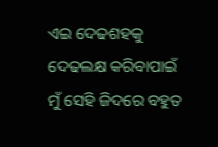ଏଇ ଦେଢଶହକୁ ଦେଢଲକ୍ଷ କରିବାପାଇଁ
ମୁଁ ସେହି ଜିଦରେ ବହୁତ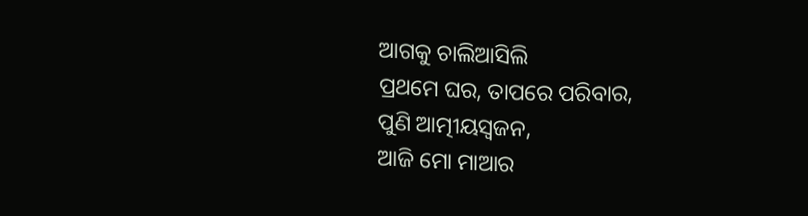ଆଗକୁ ଚାଲିଆସିଲି
ପ୍ରଥମେ ଘର, ତାପରେ ପରିବାର,
ପୁଣି ଆତ୍ମୀୟସ୍ବଜନ,
ଆଜି ମୋ ମାଆର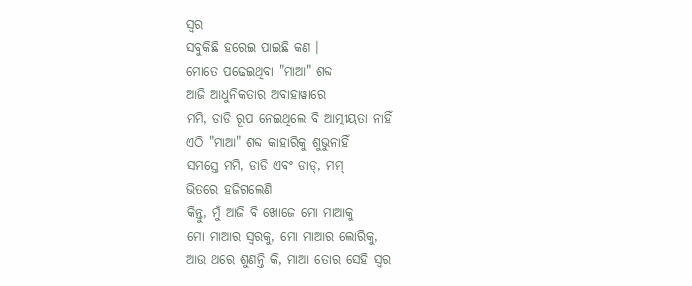ସ୍ବର
ସବୁକିଛି ହରେଇ ପାଇଛି କଣ ।
ମୋତେ ପଢେଇଥିବା "ମାଆ" ଶବ୍ଦ
ଆଜି ଆଧୁନିକତାର ଅବାହାୱାରେ
ମମି, ଡାଡି ରୂପ ନେଇଥିଲେ ବି ଆତ୍ମୀୟତା ନାହିଁ
ଏଠି "ମାଆ" ଶବ୍ଦ କାହାରିକୁ ଶୁଭୁନାହିଁ
ସମସ୍ତେ ମମି, ଡାଡି ଏବଂ ଡାଡ୍, ମମ୍
ଭିତରେ ହଜିଗଲେଣି
କିନ୍ତୁ, ମୁଁ ଆଜି ବି ଖୋଜେ ମୋ ମାଆକୁ
ମୋ ମାଆର ସ୍ବରକୁ, ମୋ ମାଆର ଲୋରିକୁ,
ଆଉ ଥରେ ଶୁଣନ୍ତି କି, ମାଆ ତୋର ସେହି ସ୍ବର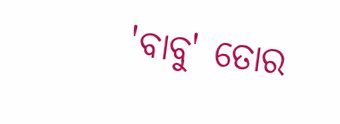'ବାବୁ' ତୋର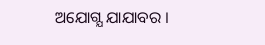ଅଯୋଗ୍ଯ ଯାଯାବର ।